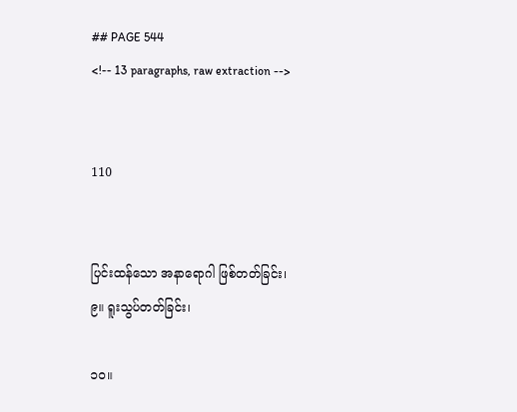## PAGE 544
<!-- 13 paragraphs, raw extraction -->


110


ပြင်းထန်သော အနာရောဂါ ဖြစ်တတ်ခြင်း၊
၉။ ရူးသွပ်တတ်ခြင်း၊

၁၀။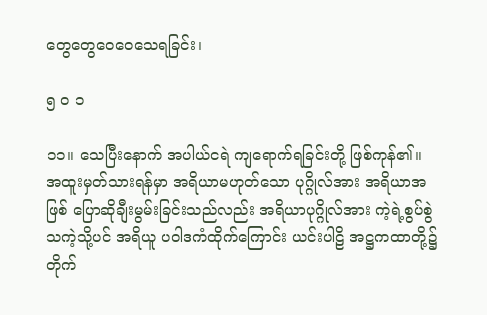တွေတွေဝေဝေသေရခြင်း၊

၅ ၀ ၁

၁၁။ သေပြီးနောက် အပါယ်ငရဲ ကျရောက်ရခြင်းတို့ ဖြစ်ကုန်၏။
အထူးမှတ်သားရန်မှာ အရိယာမဟုတ်သော ပုဂ္ဂိုလ်အား အရိယာအဖြစ် ပြောဆိုချီးမွမ်းခြင်းသည်လည်း အရိယာပုဂ္ဂိုလ်အား ကဲ့ရဲ့စွပ်စွဲသကဲ့သို့ပင် အရိယူ ပဝါဒကံထိုက်ကြောင်း ယင်းပါဠိ အဋ္ဌကထာတို့၌ တိုက်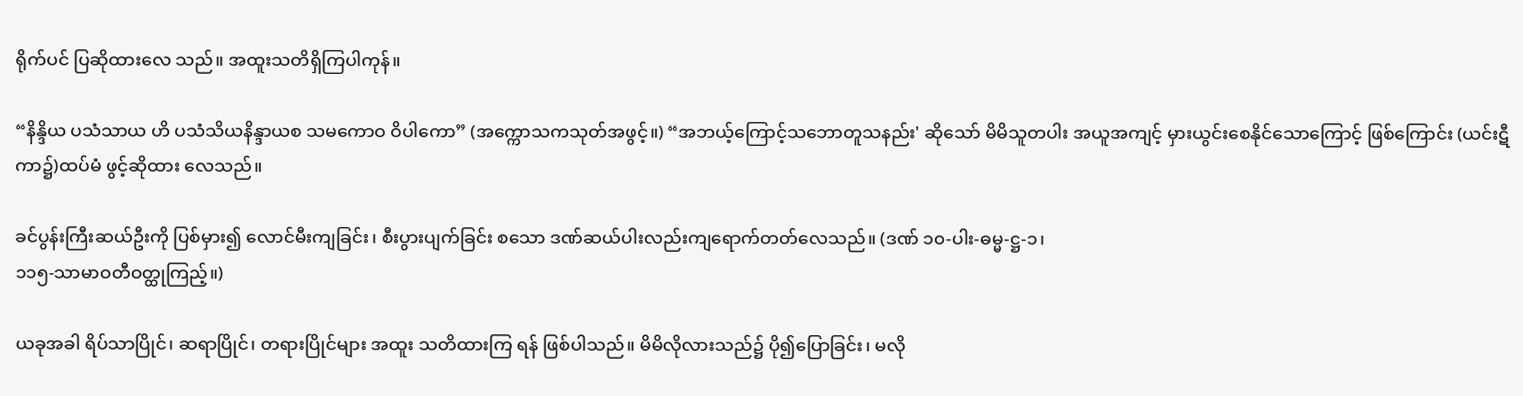ရိုက်ပင် ပြဆိုထားလေ သည်။ အထူးသတိရှိကြပါကုန်။

“နိန္ဒိယ ပသံသာယ ဟိ ပသံသိယနိန္ဒာယစ သမကောဝ ဝိပါကော” (အက္ကောသကသုတ်အဖွင့်။) “အဘယ့်ကြောင့်သဘောတူသနည်း' ဆိုသော် မိမိသူတပါး အယူအကျင့် မှားယွင်းစေနိုင်သောကြောင့် ဖြစ်ကြောင်း (ယင်းဋီကာ၌)ထပ်မံ ဖွင့်ဆိုထား လေသည်။

ခင်ပွန်းကြီးဆယ်ဦးကို ပြစ်မှား၍ လောင်မီးကျခြင်း၊ စီးပွားပျက်ခြင်း စသော ဒဏ်ဆယ်ပါးလည်းကျရောက်တတ်လေသည်။ (ဒဏ် ၁၀-ပါး-ဓမ္မ-ဋ္ဌ-၁၊
၁၁၅-သာမာဝတီဝတ္ထုကြည့်။)

ယခုအခါ ရိပ်သာပြိုင်၊ ဆရာပြိုင်၊ တရားပြိုင်များ အထူး သတိထားကြ ရန် ဖြစ်ပါသည်။ မိမိလိုလားသည်၌ ပို၍ပြောခြင်း၊ မလို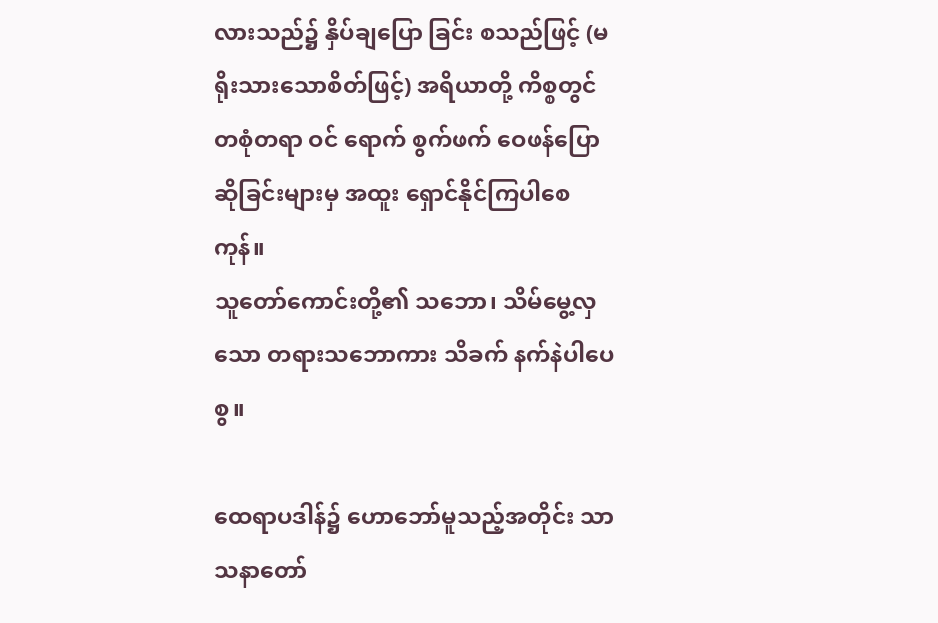လားသည်၌ နှိပ်ချပြော ခြင်း စသည်ဖြင့် (မရိုးသားသောစိတ်ဖြင့်) အရိယာတို့ ကိစ္စတွင် တစုံတရာ ဝင် ရောက် စွက်ဖက် ဝေဖန်ပြောဆိုခြင်းများမှ အထူး ရှောင်နိုင်ကြပါစေကုန်။
သူတော်ကောင်းတို့၏ သဘော၊ သိမ်မွေ့လှသော တရားသဘောကား သိခက် နက်နဲပါပေစွ။

ထေရာပဒါန်၌ ဟောဘော်မူသည့်အတိုင်း သာသနာတော်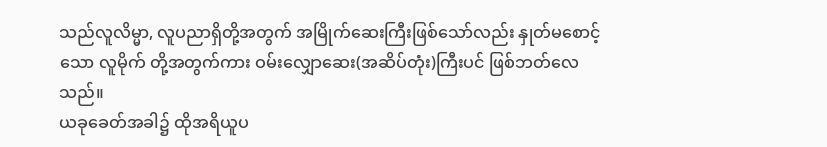သည်လူလိမ္မာ, လူပညာရှိတို့အတွက် အမြိုက်ဆေးကြီးဖြစ်သော်လည်း နှုတ်မစောင့်သော လူမိုက် တို့အတွက်ကား ဝမ်းလျှောဆေး(အဆိပ်တုံး)ကြီးပင် ဖြစ်ဘတ်လေသည်။
ယခုခေတ်အခါ၌ ထိုအရိယူပ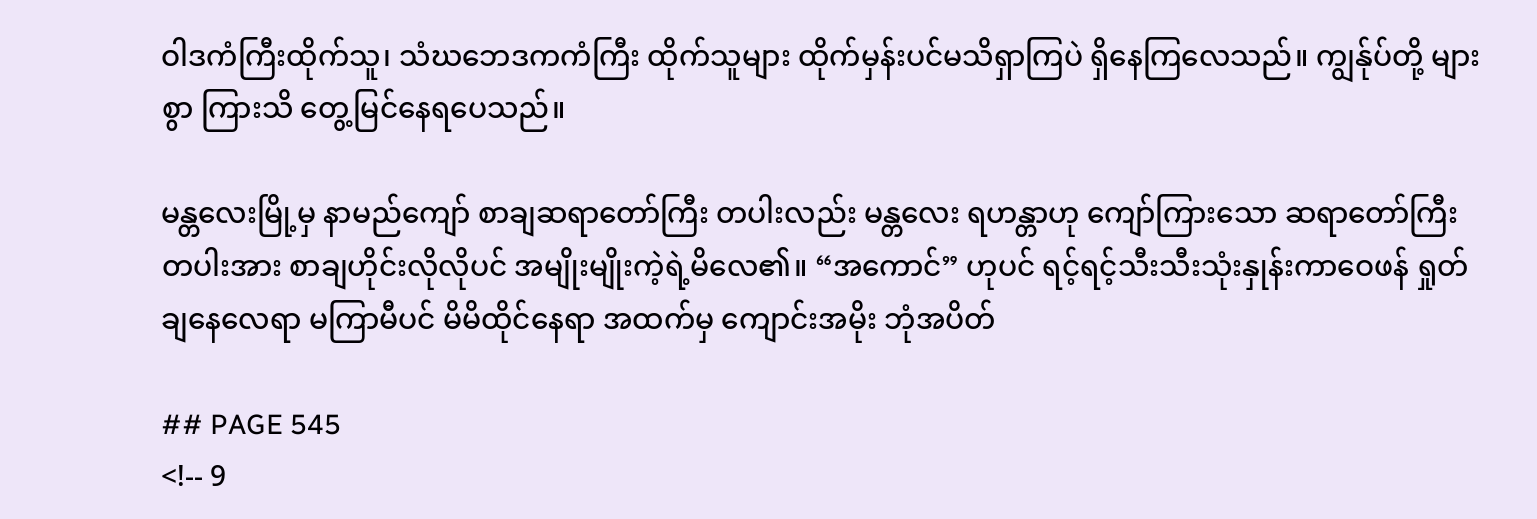ဝါဒကံကြီးထိုက်သူ၊ သံဃဘေဒကကံကြီး ထိုက်သူများ ထိုက်မှန်းပင်မသိရှာကြပဲ ရှိနေကြလေသည်။ ကျွန်ုပ်တို့ များစွာ ကြားသိ တွေ့မြင်နေရပေသည်။

မန္တလေးမြို့မှ နာမည်ကျော် စာချဆရာတော်ကြီး တပါးလည်း မန္တလေး ရဟန္တာဟု ကျော်ကြားသော ဆရာတော်ကြီးတပါးအား စာချဟိုင်းလိုလိုပင် အမျိုးမျိုးကဲ့ရဲ့မိလေ၏။ “အကောင်” ဟုပင် ရင့်ရင့်သီးသီးသုံးနှုန်းကာဝေဖန် ရှုတ်ချနေလေရာ မကြာမီပင် မိမိထိုင်နေရာ အထက်မှ ကျောင်းအမိုး ဘုံအပိတ်

## PAGE 545
<!-- 9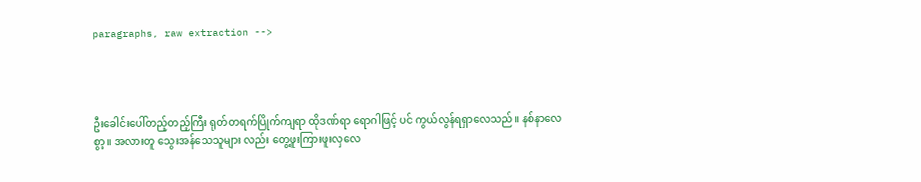paragraphs, raw extraction -->




ဦးခေါင်းပေါ်တည့်တည့်ကြီး ရုတ်တရက်ပြိုက်ကျရာ ထိုဒဏ်ရာ ရောဂါဖြင့် ပင် ကွယ်လွန်ရရှာလေသည်။ နစ်နာလေစွာ့။ အလားတူ သွေးအန်သေသူများ လည်း တွေ့ဖူးကြားဖူးလှလေ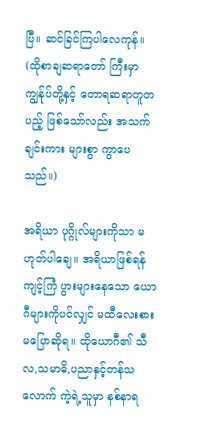ပြီ။ ဆင်ခြင်ကြပါလေကုန်။ (ထိုစာချဆရာတော် ကြီးမှာ ကျွန်ုပ်တို့နှင့် တောရဆရာတူတပည့် ဖြစ်သော်လည်း အသက်ချင်းကား များစွာ ကွာပေသည်။)

အရိယာ ပုဂ္ဂိုလ်များကိုသာ မဟုတ်ပါချေ။ အရိယာဖြစ်ရန် ကျင့်ကြံ ပွားများနေသော ယောဂီများကိုပင်လျှင် မထီလေးစားမပြောဆိုရ။ ထိုယောဂီ၏ သီလ,သမာဓိ,ပညာနှင့်တန်သလောက် ကဲ့ရဲ့သူမှာ နစ်နာရ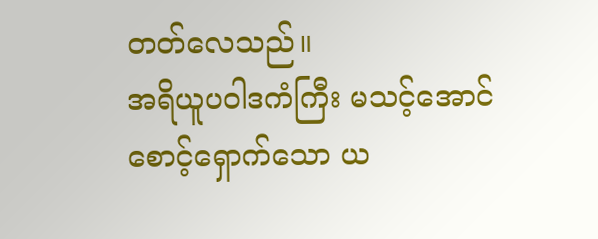တတ်လေသည်။
အရိယူပဝါဒကံကြီး မသင့်အောင် စောင့်ရှောက်သော ယ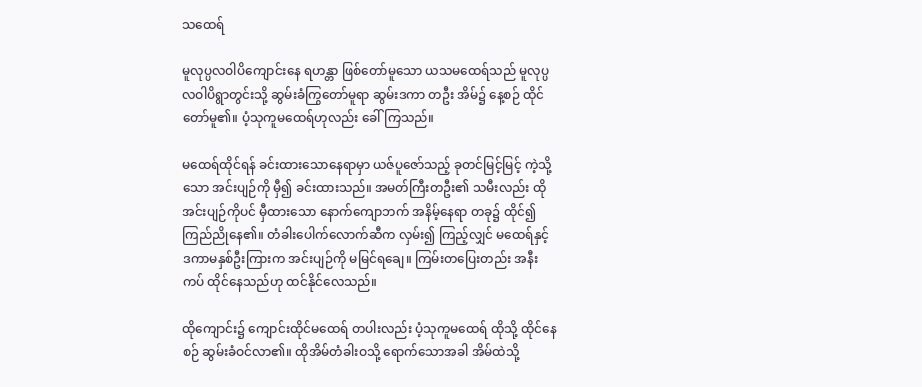သထေရ်

မူလုပ္ပလဝါပိကျောင်းနေ ရဟန္တာ ဖြစ်တော်မူသော ယသမထေရ်သည် မူလုပ္ပလဝါပိရွာတွင်းသို့ ဆွမ်းခံကြွတော်မူရာ ဆွမ်းဒကာ တဦး အိမ်၌ နေ့စဉ် ထိုင်တော်မူ၏။ ပံ့သုကူမထေရ်ဟုလည်း ခေါ်ကြသည်။

မထေရ်ထိုင်ရန် ခင်းထားသောနေရာမှာ ယဇ်ပူဇော်သည့် ခုတင်မြင့်မြင့် ကဲ့သို့သော အင်းပျဉ်ကို မှီ၍ ခင်းထားသည်။ အမတ်ကြီးတဦး၏ သမီးလည်း ထိုအင်းပျဉ်ကိုပင် မှီထားသော နောက်ကျောဘက် အနိမ့်နေရာ တခု၌ ထိုင်၍ ကြည်ညိုနေ၏။ တံခါးပေါက်လောက်ဆီက လှမ်း၍ ကြည့်လျှင် မထေရ်နှင့် ဒကာမနှစ်ဦးကြားက အင်းပျဉ်ကို မမြင်ရချေ။ ကြမ်းတပြေးတည်း အနီးကပ် ထိုင်နေသည်ဟု ထင်နိုင်လေသည်။

ထိုကျောင်း၌ ကျောင်းထိုင်မထေရ် တပါးလည်း ပံ့သုကူမထေရ် ထိုသို့ ထိုင်နေစဉ် ဆွမ်းခံဝင်လာ၏။ ထိုအိမ်တံခါးဝသို့ ရောက်သောအခါ အိမ်ထဲသို့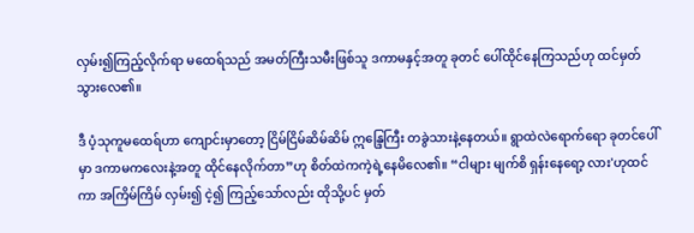လှမ်း၍ကြည့်လိုက်ရာ မထေရ်သည် အမတ်ကြီးသမီးဖြစ်သူ ဒကာမနှင့်အတူ ခုတင် ပေါ်ထိုင်နေကြသည်ဟု ထင်မှတ်သွားလေ၏။

ဒီ ပံ့သုကူမထေရ်ဟာ ကျောင်းမှာတော့ ငြိမ်ငြိမ်ဆိမ်ဆိမ် ဣန္ဒြေကြီး တခွဲသားနဲ့နေတယ်။ ရွာထဲလဲရောက်ရော ခုတင်ပေါ်မှာ ဒကာမကလေးနဲ့အတူ ထိုင်နေလိုက်တာ”ဟု စိတ်ထဲကကဲ့ရဲ့နေမိလေ၏။ “ငါများ မျက်စိ ရှန်းနေရော့ လား'ဟုထင်ကာ အကြိမ်ကြိမ် လှမ်း၍ ငဲ့၍ ကြည့်သော်လည်း ထိုသို့ပင် မှတ်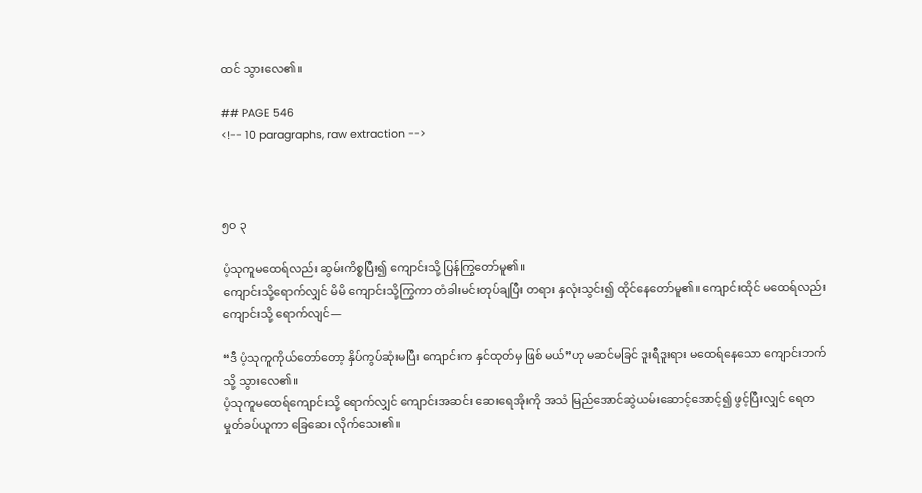ထင် သွားလေ၏။

## PAGE 546
<!-- 10 paragraphs, raw extraction -->



၅ဝ ၃

ပံ့သုကူမထေရ်လည်း ဆွမ်းကိစ္စပြီး၍ ကျောင်းသို့ ပြန်ကြွတော်မူ၏။
ကျောင်းသို့ရောက်လျှင် မိမိ ကျောင်းသို့ကြွကာ တံခါးမင်းတုပ်ချပြီး တရား နှလုံးသွင်း၍ ထိုင်နေတော်မူ၏။ ကျောင်းထိုင် မထေရ်လည်း ကျောင်းသို့ ရောက်လျင်—

“ဒီ ပံ့သုကူကိုယ်တော်တော့ နှိပ်ကွပ်ဆုံးမပြီး ကျောင်းက နှင်ထုတ်မှ ဖြစ် မယ်”ဟု မဆင်မခြင် ဒူးရီဒူးရား မထေရ်နေသော ကျောင်းဘက်သို့ သွားလေ၏။
ပံ့သုကူမထေရ်ကျောင်းသို့ ရောက်လျှင် ကျောင်းအဆင်း ဆေးရေအိုးကို အသံ မြည်အောင်ဆွဲယမ်းဆောင့်အောင့်၍ ဖွင့်ပြီးလျှင် ရေတမှုတ်ခပ်ယူကာ ခြေဆေး လိုက်သေး၏။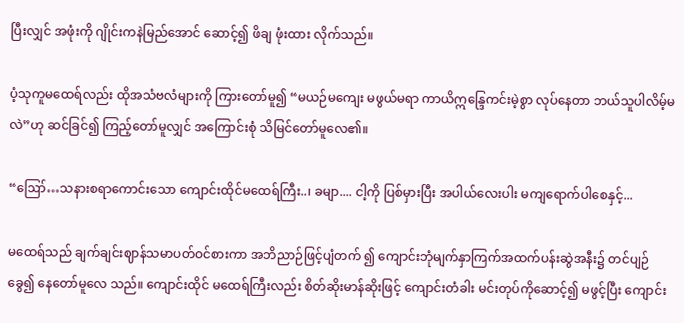ပြီးလျှင် အဖုံးကို ဂျိုင်းကနဲမြည်အောင် ဆောင့်၍ ဖိချ ဖုံးထား လိုက်သည်။

ပံ့သုကူမထေရ်လည်း ထိုအသံဗလံများကို ကြားတော်မူ၍ “မယဉ်မကျေး မဖွယ်မရာ ကာယိဣန္ဒြေကင်းမဲ့စွာ လုပ်နေတာ ဘယ်သူပါလိမ့်မလဲ”ဟု ဆင်ခြင်၍ ကြည့်တော်မူလျှင် အကြောင်းစုံ သိမြင်တော်မူလေ၏။

“ဪ…သနားစရာကောင်းသော ကျောင်းထိုင်မထေရ်ကြီး..၊ ခမျာ.... ငါ့ကို ပြစ်မှားပြီး အပါယ်လေးပါး မကျရောက်ပါစေနှင့်...

မထေရ်သည် ချက်ချင်းဈာန်သမာပတ်ဝင်စားကာ အဘိညာဉ်ဖြင့်ပျံတက် ၍ ကျောင်းဘုံမျက်နှာကြက်အထက်ပန်းဆွဲအနီး၌ တင်ပျဉ်ခွေ၍ နေတော်မူလေ သည်။ ကျောင်းထိုင် မထေရ်ကြီးလည်း စိတ်ဆိုးမာန်ဆိုးဖြင့် ကျောင်းတံခါး မင်းတုပ်ကိုဆောင့်၍ မဖွင့်ပြီး ကျောင်း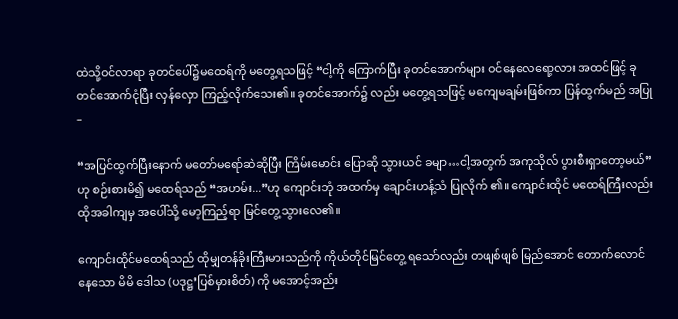ထဲသို့ဝင်လာရာ ခုတင်ပေါ်၌မထေရ်ကို မတွေ့ရသဖြင့် “ငါ့ကို ကြောက်ပြီး ခုတင်အောက်များ ဝင်နေလေရော့လား အထင်ဖြင့် ခုတင်အောက်ငုံပြီး လှန်လှော ကြည့်လိုက်သေး၏။ ခုတင်အောက်၌ လည်း မတွေ့ရသဖြင့် မကျေမချမ်းဖြစ်ကာ ပြန်ထွက်မည် အပြု–

“အပြင်ထွက်ပြီးနောက် မတော်မရော်ဆဲဆိုပြီး ကြိမ်းမောင်း ပြောဆို သွားယင် ခမျာ…ငါ့အတွက် အကုသိုလ် ပွားစီးရှာတော့မယ်”ဟု စဉ်းစားမိ၍ မထေရ်သည် “အဟမ်း...”ဟု ကျောင်းဘုံ အထက်မှ ချောင်းဟန့်သံ ပြုလိုက် ၏။ ကျောင်းထိုင် မထေရ်ကြီးလည်း ထိုအခါကျမှ အပေါ်သို့ မော့ကြည့်ရာ မြင်တွေ့သွားလေ၏။

ကျောင်းထိုင်မထေရ်သည် ထိုမျှတန်ခိုးကြီးမားသည်ကို ကိုယ်တိုင်မြင်တွေ့ ရသော်လည်း တဖျစ်ဖျစ် မြည်အောင် တောက်လောင်နေသော မိမိ ဒေါသ (ပဒုဋ္ဌ’ပြစ်မှားစိတ်) ကို မအောင့်အည်း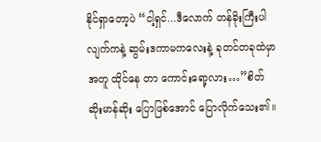နိုင်ရှာတော့ပဲ “ငါ့ရှင်...ဒီလောက် တန်ခိုးကြီးပါလျက်ကနဲ့ ဆွမ်းဒကာမကလေးနဲ့ ခုတင်တခုထဲမှာ အတူ ထိုင်နေ တာ ကောင်းရော့လား…”စိတ်ဆိုးမာန်ဆိုး ပြောဖြစ်အောင် ပြောလိုက်သေး၏။